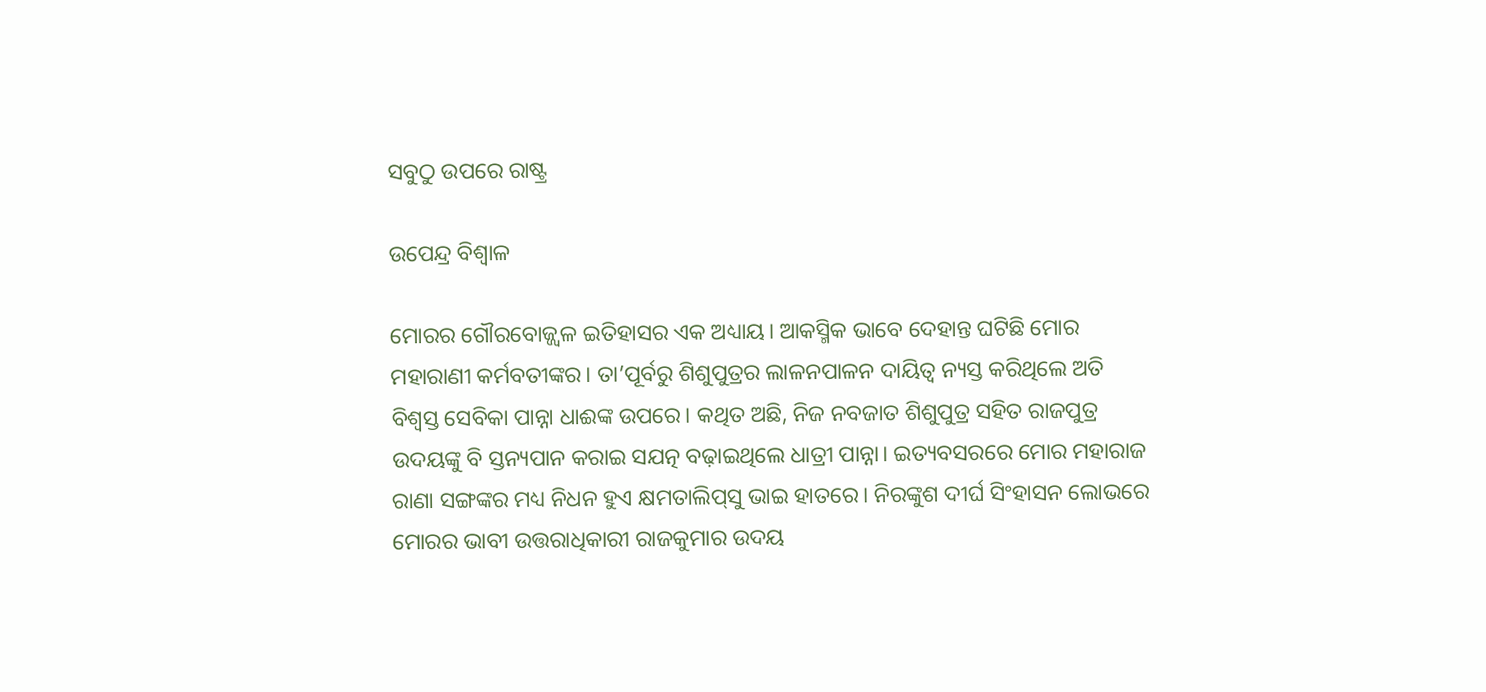ସବୁଠୁ ଉପରେ ରାଷ୍ଟ୍ର

ଉପେନ୍ଦ୍ର ବିଶ୍ୱାଳ

ମୋରର ଗୌରବୋଜ୍ଜ୍ୱଳ ଇତିହାସର ଏକ ଅଧ୍ୟାୟ। ଆକସ୍ମିକ ଭାବେ ଦେହାନ୍ତ ଘଟିଛି ମୋର ମହାରାଣୀ କର୍ମବତୀଙ୍କର। ତା’ପୂର୍ବରୁ ଶିଶୁପୁତ୍ରର ଲାଳନପାଳନ ଦାୟିତ୍ୱ ନ୍ୟସ୍ତ କରିଥିଲେ ଅତି ବିଶ୍ୱସ୍ତ ସେବିକା ପାନ୍ନା ଧାଈଙ୍କ ଉପରେ। କଥିତ ଅଛି, ନିଜ ନବଜାତ ଶିଶୁପୁତ୍ର ସହିତ ରାଜପୁତ୍ର ଉଦୟଙ୍କୁ ବି ସ୍ତନ୍ୟପାନ କରାଇ ସଯତ୍ନ ବଢ଼ାଇଥିଲେ ଧାତ୍ରୀ ପାନ୍ନା। ଇତ୍ୟବସରରେ ମୋର ମହାରାଜ ରାଣା ସଙ୍ଗଙ୍କର ମଧ୍ୟ ନିଧନ ହୁଏ କ୍ଷମତାଲିପ୍‌ସୁ ଭାଇ ହାତରେ। ନିରଙ୍କୁଶ ଦୀର୍ଘ ସିଂହାସନ ଲୋଭରେ ମୋରର ଭାବୀ ଉତ୍ତରାଧିକାରୀ ରାଜକୁମାର ଉଦୟ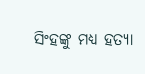ସିଂହଙ୍କୁ ମଧ୍ୟ ହତ୍ୟା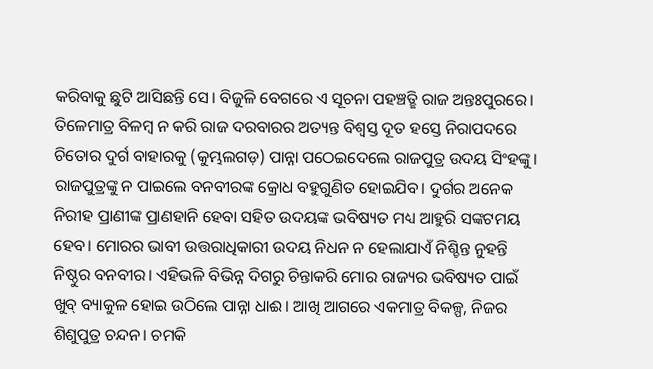କରିବାକୁ ଛୁଟି ଆସିଛନ୍ତି ସେ। ବିଜୁଳି ବେଗରେ ଏ ସୂଚନା ପହଞ୍ଚତ୍ଛି ରାଜ ଅନ୍ତଃପୁରରେ। ତିଳେମାତ୍ର ବିଳମ୍ବ ନ କରି ରାଜ ଦରବାରର ଅତ୍ୟନ୍ତ ବିଶ୍ୱସ୍ତ ଦୂତ ହସ୍ତେ ନିରାପଦରେ ଚିତୋର ଦୁର୍ଗ ବାହାରକୁ (କୁମ୍ଭଲଗଡ଼) ପାନ୍ନା ପଠେଇଦେଲେ ରାଜପୁତ୍ର ଉଦୟ ସିଂହଙ୍କୁ। ରାଜପୁତ୍ରଙ୍କୁ ନ ପାଇଲେ ବନବୀରଙ୍କ କ୍ରୋଧ ବହୁଗୁଣିତ ହୋଇଯିବ। ଦୁର୍ଗର ଅନେକ ନିରୀହ ପ୍ରାଣୀଙ୍କ ପ୍ରାଣହାନି ହେବା ସହିତ ଉଦୟଙ୍କ ଭବିଷ୍ୟତ ମଧ୍ୟ ଆହୁରି ସଙ୍କଟମୟ ହେବ। ମୋରର ଭାବୀ ଉତ୍ତରାଧିକାରୀ ଉଦୟ ନିଧନ ନ ହେଲାଯାଏଁ ନିଶ୍ଚିନ୍ତ ନୁହନ୍ତି ନିଷ୍ଠୁର ବନବୀର। ଏହିଭଳି ବିଭିନ୍ନ ଦିଗରୁ ଚିନ୍ତାକରି ମୋର ରାଜ୍ୟର ଭବିଷ୍ୟତ ପାଇଁ ଖୁବ୍‌ ବ୍ୟାକୁଳ ହୋଇ ଉଠିଲେ ପାନ୍ନା ଧାଈ। ଆଖି ଆଗରେ ଏକମାତ୍ର ବିକଳ୍ପ, ନିଜର ଶିଶୁପୁତ୍ର ଚନ୍ଦନ। ଚମକି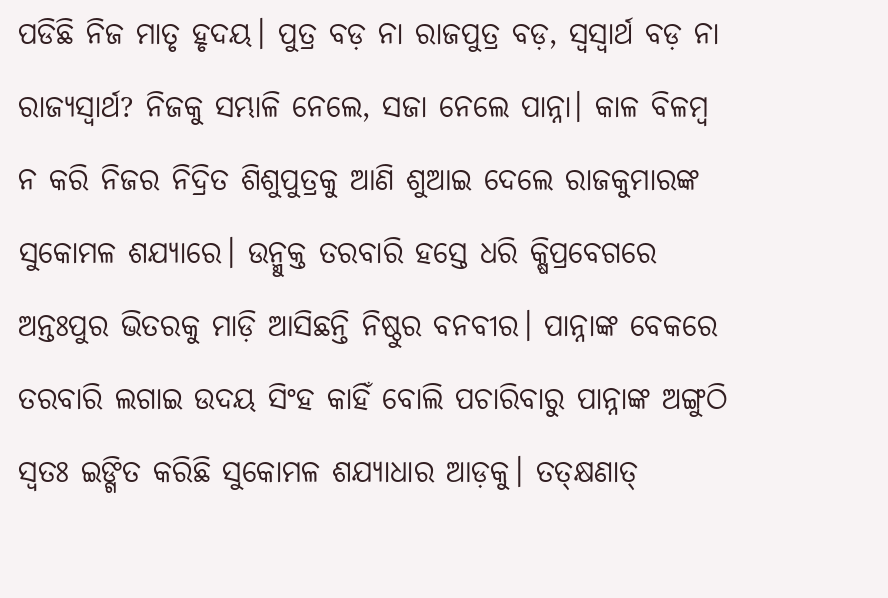ପଡିଛି ନିଜ ମାତୃ ହୃଦୟ। ପୁତ୍ର ବଡ଼ ନା ରାଜପୁତ୍ର ବଡ଼, ସ୍ବସ୍ବାର୍ଥ ବଡ଼ ନା ରାଜ୍ୟସ୍ବାର୍ଥ? ନିଜକୁ ସମ୍ଭାଳି ନେଲେ, ସଜା ନେଲେ ପାନ୍ନା। କାଳ ବିଳମ୍ବ ନ କରି ନିଜର ନିଦ୍ରିତ ଶିଶୁପୁତ୍ରକୁ ଆଣି ଶୁଆଇ ଦେଲେ ରାଜକୁମାରଙ୍କ ସୁକୋମଳ ଶଯ୍ୟାରେ। ଉନ୍ମୁକ୍ତ ତରବାରି ହସ୍ତେ ଧରି କ୍ଷିପ୍ରବେଗରେ ଅନ୍ତଃପୁର ଭିତରକୁ ମାଡ଼ି ଆସିଛନ୍ତି ନିଷ୍ଠୁର ବନବୀର। ପାନ୍ନାଙ୍କ ବେକରେ ତରବାରି ଲଗାଇ ଉଦୟ ସିଂହ କାହିଁ ବୋଲି ପଚାରିବାରୁ ପାନ୍ନାଙ୍କ ଅଙ୍ଗୁଠି ସ୍ବତଃ ଇଙ୍ଗିତ କରିଛି ସୁକୋମଳ ଶଯ୍ୟାଧାର ଆଡ଼କୁ। ତତ୍‌କ୍ଷଣାତ୍‌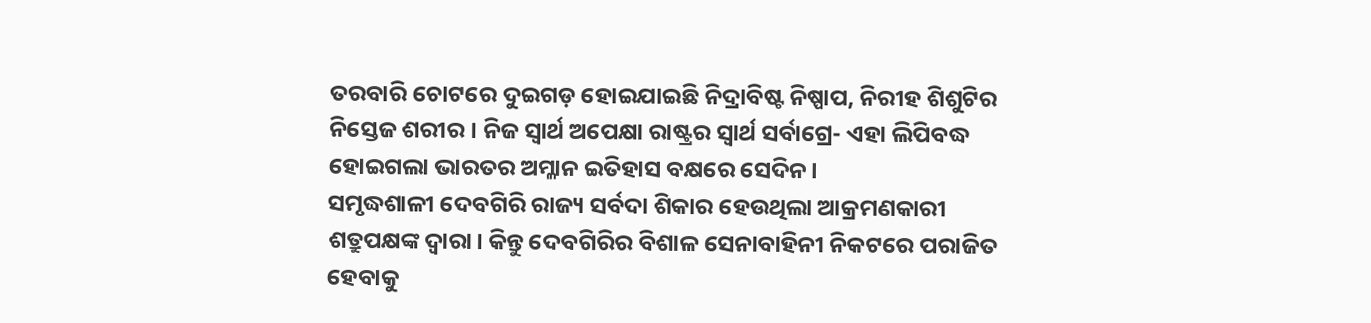ତରବାରି ଚୋଟରେ ଦୁଇଗଡ଼ ହୋଇଯାଇଛି ନିଦ୍ରାବିଷ୍ଟ ନିଷ୍ପାପ, ନିରୀହ ଶିଶୁଟିର ନିସ୍ତେଜ ଶରୀର। ନିଜ ସ୍ବାର୍ଥ ଅପେକ୍ଷା ରାଷ୍ଟ୍ରର ସ୍ବାର୍ଥ ସର୍ବାଗ୍ରେ- ଏହା ଲିପିବଦ୍ଧ ହୋଇଗଲା ଭାରତର ଅମ୍ଳାନ ଇତିହାସ ବକ୍ଷରେ ସେଦିନ।
ସମୃଦ୍ଧଶାଳୀ ଦେବଗିରି ରାଜ୍ୟ ସର୍ବଦା ଶିକାର ହେଉଥିଲା ଆକ୍ରମଣକାରୀ ଶତ୍ରୁପକ୍ଷଙ୍କ ଦ୍ୱାରା। କିନ୍ତୁ ଦେବଗିରିର ବିଶାଳ ସେନାବାହିନୀ ନିକଟରେ ପରାଜିତ ହେବାକୁ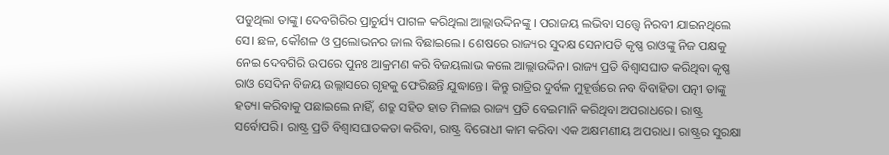ପଡୁଥିଲା ତାଙ୍କୁ। ଦେବଗିରିର ପ୍ରାଚୁର୍ଯ୍ୟ ପାଗଳ କରିଥିଲା ଆଲ୍ଲାଉଦ୍ଦିନଙ୍କୁ । ପରାଜୟ ଲଭିବା ସତ୍ତ୍ୱେ ନିରବୀ ଯାଇନଥିଲେ ସେ। ଛଳ, କୌଶଳ ଓ ପ୍ରଲୋଭନର ଜାଲ ବିଛାଇଲେ। ଶେଷରେ ରାଜ୍ୟର ସୁଦକ୍ଷ ସେନାପତି କୃଷ୍ଣ ରାଓଙ୍କୁ ନିଜ ପକ୍ଷକୁ ନେଇ ଦେବଗିରି ଉପରେ ପୁନଃ ଆକ୍ରମଣ କରି ବିଜୟଲାଭ କଲେ ଆଲ୍ଲାଉଦ୍ଦିନ। ରାଜ୍ୟ ପ୍ରତି ବିଶ୍ୱାସଘାତ କରିଥିବା କୃଷ୍ଣ ରାଓ ସେଦିନ ବିଜୟ ଉଲ୍ଲାସରେ ଗୃହକୁ ଫେରିଛନ୍ତି ଯୁଦ୍ଧାନ୍ତେ। କିନ୍ତୁ ରାତ୍ରିର ଦୁର୍ବଳ ମୁହୂର୍ତ୍ତରେ ନବ ବିବାହିତା ପତ୍ନୀ ତାଙ୍କୁ ହତ୍ୟା କରିବାକୁ ପଛାଇଲେ ନାହିଁ, ଶତ୍ରୁ ସହିତ ହାତ ମିଳାଇ ରାଜ୍ୟ ପ୍ରତି ବେଇମାନି କରିଥିବା ଅପରାଧରେ। ରାଷ୍ଟ୍ର ସର୍ବୋପରି। ରାଷ୍ଟ୍ର ପ୍ରତି ବିଶ୍ୱାସଘାତକତା କରିବା, ରାଷ୍ଟ୍ର ବିରୋଧୀ କାମ କରିବା ଏକ ଅକ୍ଷମଣୀୟ ଅପରାଧ। ରାଷ୍ଟ୍ରର ସୁରକ୍ଷା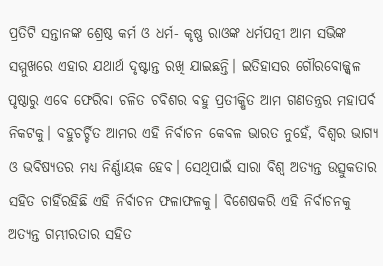ପ୍ରତିଟି ସନ୍ତାନଙ୍କ ଶ୍ରେଷ୍ଠ କର୍ମ ଓ ଧର୍ମ- କୃଷ୍ଣ ରାଓଙ୍କ ଧର୍ମପତ୍ନୀ ଆମ ସଭିଙ୍କ ସମ୍ମୁଖରେ ଏହାର ଯଥାର୍ଥ ଦୃଷ୍ଟାନ୍ତ ରଖି ଯାଇଛନ୍ତି। ଇତିହାସର ଗୌରବୋଜ୍ଜ୍ୱଳ ପୃଷ୍ଠାରୁ ଏବେ ଫେରିବା ଚଳିତ ଚବିଶର ବହୁ ପ୍ରତୀକ୍ଷିତ ଆମ ଗଣତନ୍ତ୍ରର ମହାପର୍ବ ନିକଟକୁ। ବହୁଚର୍ଚ୍ଚିତ ଆମର ଏହି ନିର୍ବାଚନ କେବଳ ଭାରତ ନୁହେଁ, ବିଶ୍ୱର ଭାଗ୍ୟ ଓ ଭବିଷ୍ୟତର ମଧ୍ୟ ନିର୍ଣ୍ଣାୟକ ହେବ। ସେଥିପାଇଁ ସାରା ବିଶ୍ୱ ଅତ୍ୟନ୍ତ ଉତ୍ସୁକତାର ସହିତ ଚାହିଁରହିଛି ଏହି ନିର୍ବାଚନ ଫଳାଫଳକୁ। ବିଶେଷକରି ଏହି ନିର୍ବାଚନକୁ ଅତ୍ୟନ୍ତ ଗମ୍ଭୀରତାର ସହିତ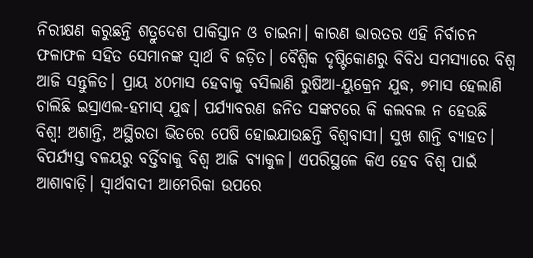ନିରୀକ୍ଷଣ କରୁଛନ୍ତି ଶତ୍ରୁଦେଶ ପାକିସ୍ତାନ ଓ ଚାଇନା। କାରଣ ଭାରତର ଏହି ନିର୍ବାଚନ ଫଳାଫଳ ସହିତ ସେମାନଙ୍କ ସ୍ବାର୍ଥ ବି ଜଡ଼ିତ। ବୈଶ୍ବିକ ଦୃଷ୍ଟିକୋଣରୁ ବିବିଧ ସମସ୍ୟାରେ ବିଶ୍ୱ ଆଜି ସନ୍ତୁଳିତ। ପ୍ରାୟ ୪୦ମାସ ହେବାକୁ ବସିଲାଣି ରୁଷିଆ-ୟୁକ୍ରେନ ଯୁଦ୍ଧ, ୭ମାସ ହେଲାଣି ଚାଲିଛି ଇସ୍ରାଏଲ-ହମାସ୍‌ ଯୁଦ୍ଧ। ପର୍ଯ୍ୟାବରଣ ଜନିତ ସଙ୍କଟରେ କି କଲବଲ ନ ହେଉଛି ବିଶ୍ୱ! ଅଶାନ୍ତି, ଅସ୍ଥିରତା ଭିତରେ ପେଷି ହୋଇଯାଉଛନ୍ତି ବିଶ୍ୱବାସୀ। ସୁଖ ଶାନ୍ତି ବ୍ୟାହତ। ବିପର୍ଯ୍ୟସ୍ତ ବଳୟରୁ ବର୍ତ୍ତିବାକୁ ବିଶ୍ୱ ଆଜି ବ୍ୟାକୁଳ। ଏପରିସ୍ଥଳେ କିଏ ହେବ ବିଶ୍ୱ ପାଇଁ ଆଶାବାଡ଼ି। ସ୍ବାର୍ଥବାଦୀ ଆମେରିକା ଉପରେ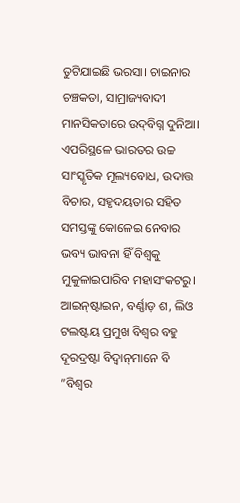ତୁଟିଯାଇଛି ଭରସା। ଚାଇନାର ଚଞ୍ଚକତା, ସାମ୍ରାଜ୍ୟବାଦୀ ମାନସିକତାରେ ଉଦ୍‌ବିଗ୍ନ ଦୁନିଆ। ଏପରିସ୍ଥଳେ ଭାରତର ଉଚ୍ଚ ସାଂସ୍କୃତିକ ମୂଲ୍ୟବୋଧ, ଉଦାତ୍ତ ବିଚାର, ସହୃଦୟତାର ସହିତ ସମସ୍ତଙ୍କୁ କୋଳେଇ ନେବାର ଭବ୍ୟ ଭାବନା ହିଁ ବିଶ୍ୱକୁ ମୁକୁଳାଇପାରିବ ମହାସଂକଟରୁ।
ଆଇନ୍‌ଷ୍ଟାଇନ, ବର୍ଣ୍ଣାଡ଼ ଶ, ଲିଓ ଟଲଷ୍ଟୟ ପ୍ରମୁଖ ବିଶ୍ୱର ବହୁ ଦୂରଦ୍ରଷ୍ଟା ବିଦ୍ୱାନ୍‌ମାନେ ବି ”ବିଶ୍ୱର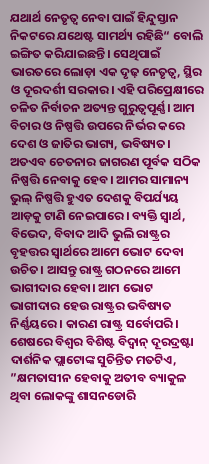ଯଥାର୍ଥ ନେତୃତ୍ୱ ନେବା ପାଇଁ ହିନ୍ଦୁସ୍ତାନ ନିକଟରେ ଯଥେଷ୍ଟ ସାମର୍ଥ୍ୟ ରହିଛି“ ବୋଲି ଇଙ୍ଗିତ କରିଯାଇଛନ୍ତି। ସେଥିପାଇଁ ଭାରତରେ ଲୋଡ଼ା ଏକ ଦୃଢ଼ ନେତୃତ୍ୱ, ସ୍ଥିର ଓ ଦୂରଦର୍ଶୀ ସରକାର। ଏହି ପରିପ୍ରେକ୍ଷୀରେ ଚଳିତ ନିର୍ବାଚନ ଅତ୍ୟନ୍ତ ଗୁରୁତ୍ୱପୂର୍ଣ୍ଣ। ଆମ ବିଚାର ଓ ନିଷ୍ପତ୍ତି ଉପରେ ନିର୍ଭର କରେ ଦେଶ ଓ ଜାତିର ଭାଗ୍ୟ, ଭବିଷ୍ୟତ। ଅତଏବ ଚେତନାର ଜାଗରଣ ପୂର୍ବକ ସଠିକ ନିଷ୍ପତ୍ତି ନେବାକୁ ହେବ। ଆମର ସାମାନ୍ୟ ଭୁଲ୍‌ ନିଷ୍ପତ୍ତି ହୁଏତ ଦେଶକୁ ବିପର୍ଯ୍ୟୟ ଆଡ଼କୁ ଟାଣି ନେଇପାରେ। ବ୍ୟକ୍ତି ସ୍ବାର୍ଥ, ବିଭେଦ, ବିବାଦ ଆଦି ଭୁଲି ରାଷ୍ଟ୍ରର ବୃହତ୍ତର ସ୍ବାର୍ଥରେ ଆମେ ଭୋଟ ଦେବା ଉଚିତ। ଆସନ୍ତୁ ରାଷ୍ଟ୍ର ଗଠନରେ ଆମେ ଭାଗୀଦାର ହେବା। ଆମ ଭୋଟ ଭାଗୀଦାର ହେଉ ରାଷ୍ଟ୍ରର ଭବିଷ୍ୟତ ନିର୍ଣ୍ଣୟରେ। କାରଣ ରାଷ୍ଟ୍ର ସର୍ବୋପରି। ଶେଷରେ ବିଶ୍ୱର ବିଶିଷ୍ଟ ବିଦ୍ୱାନ୍‌ ଦୂରଦ୍ରଷ୍ଟା ଦାର୍ଶନିକ ପ୍ଲାଟୋଙ୍କ ସୁଚିନ୍ତିତ ମତଟିଏ, ”କ୍ଷମତାସୀନ ହେବାକୁ ଅତୀବ ବ୍ୟାକୁଳ ଥିବା ଲୋକଙ୍କୁ ଶାସନଡୋରି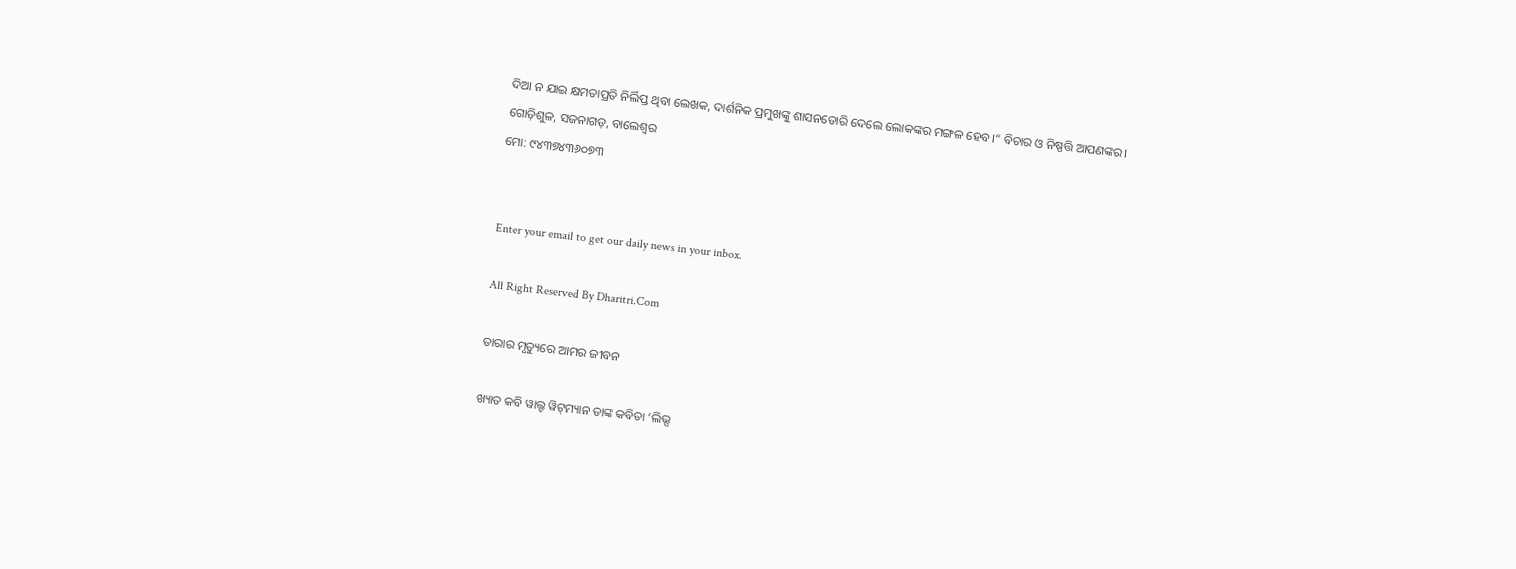ଦିଆ ନ ଯାଇ କ୍ଷମତାପ୍ରତି ନିର୍ଲିପ୍ତ ଥିବା ଲେଖକ, ଦାର୍ଶନିକ ପ୍ରମୁଖଙ୍କୁ ଶାସନଡୋରି ଦେଲେ ଲୋକଙ୍କର ମଙ୍ଗଳ ହେବ।“ ବିଚାର ଓ ନିଷ୍ପତ୍ତି ଆପଣଙ୍କର।
ଗୋଡ଼ିଶୁଳ, ସଜନାଗଡ଼, ବାଲେଶ୍ୱର
ମୋ: ୯୪୩୭୪୩୬୦୭୩


Enter your email to get our daily news in your inbox.

All Right Reserved By Dharitri.Com

ତାରାର ମୃତ୍ୟୁରେ ଆମର ଜୀବନ

ଖ୍ୟାତ କବି ୱାଲ୍ଟ ୱିଟ୍‌ମ୍ୟାନ ତାଙ୍କ କବିତା ‘ଲିଭ୍ସ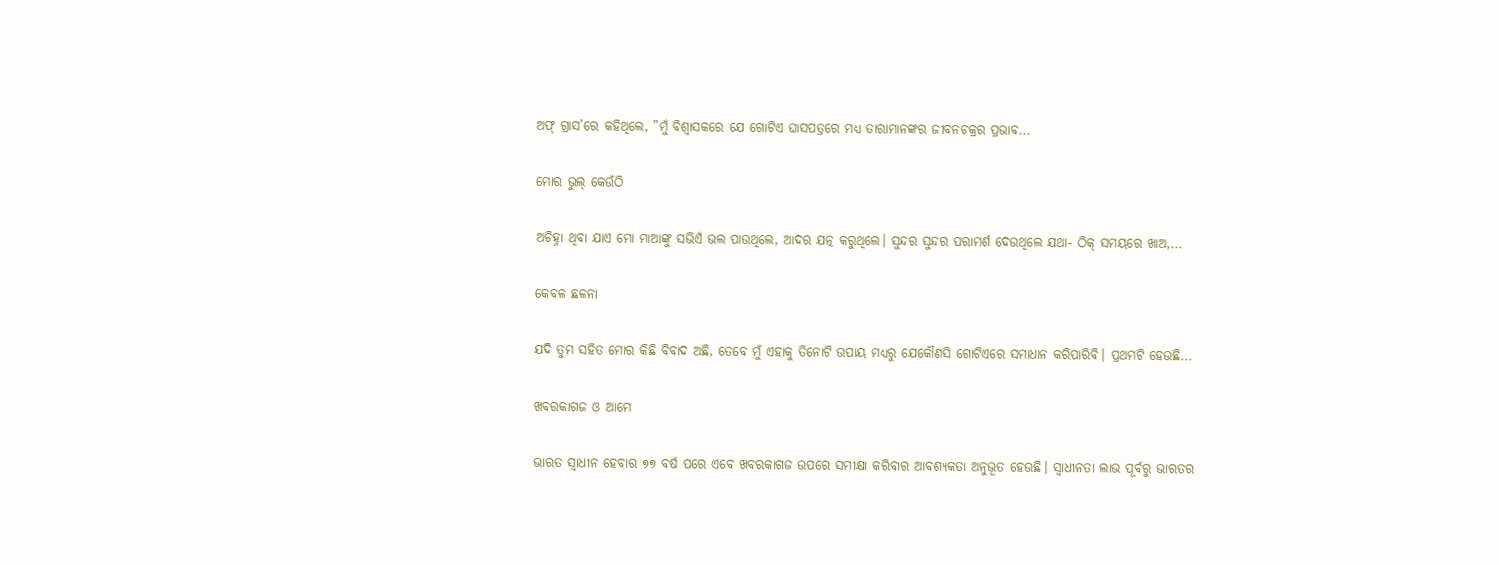ଅଫ୍‌ ଗ୍ରାସ’ରେ କହିଥିଲେ, ”ମୁଁ ବିଶ୍ୱାସକରେ ଯେ ଗୋଟିଏ ଘାସପତ୍ରରେ ମଧ୍ୟ ତାରାମାନଙ୍କର ଜୀବନଚକ୍ରର ପ୍ରଭାବ...

ମୋର ଭୁଲ୍‌ କେଉଁଠି

ଅଚିହ୍ନା ଥିବା ଯାଏ ମୋ ମାଆଙ୍କୁ ସଭିଏଁ ଭଲ ପାଉଥିଲେ, ଆଦର ଯତ୍ନ କରୁଥିଲେ। ସୁନ୍ଦର ସୁନ୍ଦର ପରାମର୍ଶ ଦେଉଥିଲେ ଯଥା- ଠିକ୍‌ ସମୟରେ ଖାଅ,...

କେବଳ ଛଳନା

ଯଦି ତୁମ ସହିତ ମୋର କିଛି ବିବାଦ ଅଛି, ତେବେ ମୁଁ ଏହାକୁ ତିନୋଟି ଉପାୟ ମଧ୍ୟରୁ ଯେକୌଣସି ଗୋଟିଏରେ ସମାଧାନ କରିପାରିବି। ପ୍ରଥମଟି ହେଉଛି...

ଖବରକାଗଜ ଓ ଆମେ

ଭାରତ ସ୍ବାଧୀନ ହେବାର ୭୭ ବର୍ଷ ପରେ ଏବେ ଖବରକାଗଜ ଉପରେ ସମୀକ୍ଷା କରିବାର ଆବଶ୍ୟକତା ଅନୁଭୂତ ହେଉଛି। ସ୍ବାଧୀନତା ଲାଭ ପୂର୍ବରୁ ଭାରତର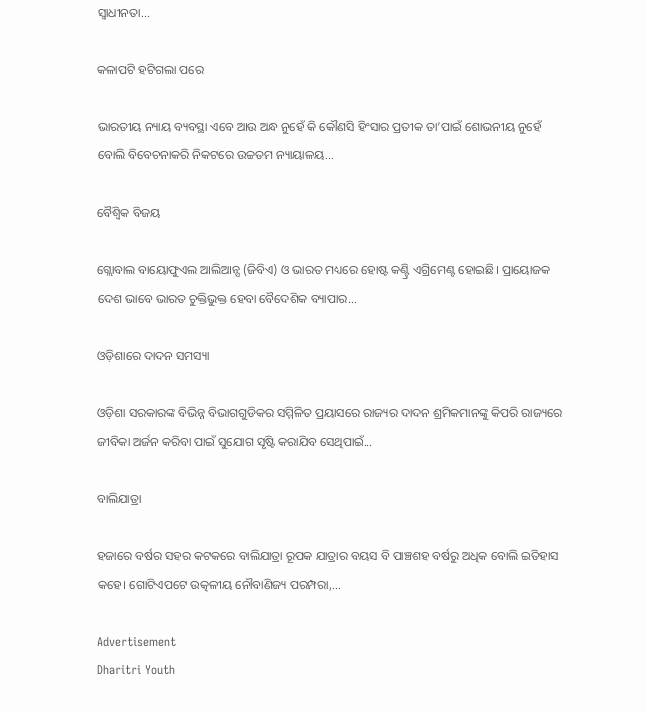ସ୍ବାଧୀନତା...

କଳାପଟି ହଟିଗଲା ପରେ

ଭାରତୀୟ ନ୍ୟାୟ ବ୍ୟବସ୍ଥା ଏବେ ଆଉ ଅନ୍ଧ ନୁହେଁ କି କୌଣସି ହିଂସାର ପ୍ରତୀକ ତା’ପାଇଁ ଶୋଭନୀୟ ନୁହେଁ ବୋଲି ବିବେଚନାକରି ନିକଟରେ ଉଚ୍ଚତମ ନ୍ୟାୟାଳୟ...

ବୈଶ୍ୱିକ ବିଜୟ

ଗ୍ଲୋବାଲ ବାୟୋଫୁଏଲ ଆଲିଆନ୍ସ (ଜିବିଏ) ଓ ଭାରତ ମଧ୍ୟରେ ହୋଷ୍ଟ କଣ୍ଟ୍ରି ଏଗ୍ରିମେଣ୍ଟ ହୋଇଛି। ପ୍ରାୟୋଜକ ଦେଶ ଭାବେ ଭାରତ ଚୁକ୍ତିଭୁକ୍ତ ହେବା ବୈଦେଶିକ ବ୍ୟାପାର...

ଓଡ଼ିଶାରେ ଦାଦନ ସମସ୍ୟା

ଓଡ଼ିଶା ସରକାରଙ୍କ ବିଭିନ୍ନ ବିଭାଗଗୁଡିକର ସମ୍ମିଳିତ ପ୍ରୟାସରେ ରାଜ୍ୟର ଦାଦନ ଶ୍ରମିକମାନଙ୍କୁ କିପରି ରାଜ୍ୟରେ ଜୀବିକା ଅର୍ଜନ କରିବା ପାଇଁ ସୁଯୋଗ ସୃଷ୍ଟି କରାଯିବ ସେଥିପାଇଁ...

ବାଲିଯାତ୍ରା

ହଜାରେ ବର୍ଷର ସହର କଟକରେ ବାଲିଯାତ୍ରା ରୂପକ ଯାତ୍ରାର ବୟସ ବି ପାଞ୍ଚଶହ ବର୍ଷରୁ ଅଧିକ ବୋଲି ଇତିହାସ କହେ। ଗୋଟିଏପଟେ ଉତ୍କଳୀୟ ନୌବାଣିଜ୍ୟ ପରମ୍ପରା,...

Advertisement
Dharitri Youth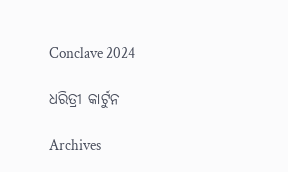Conclave 2024

ଧରିତ୍ରୀ କାର୍ଟୁନ

Archives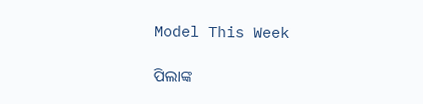Model This Week

ପିଲାଙ୍କ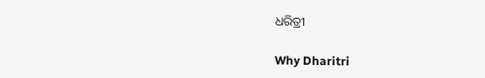ଧରିତ୍ରୀ

Why Dharitri